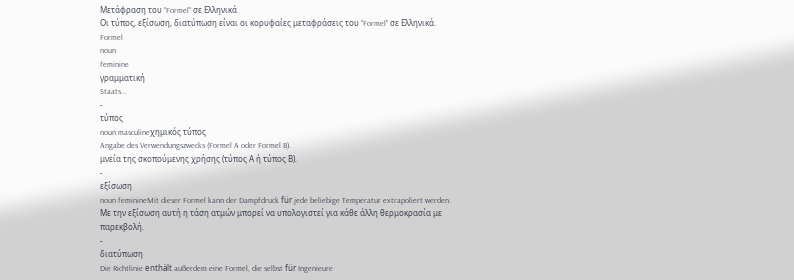Μετάφραση του "Formel" σε Ελληνικά
Οι τύπος, εξίσωση, διατύπωση είναι οι κορυφαίες μεταφράσεις του "Formel" σε Ελληνικά.
Formel
noun
feminine
γραμματική
Staats...
-
τύπος
noun masculineχημικός τύπος
Angabe des Verwendungszwecks (Formel A oder Formel B).
μνεία της σκοπούμενης χρήσης (τύπος Α ή τύπος Β).
-
εξίσωση
noun feminineMit dieser Formel kann der Dampfdruck für jede beliebige Temperatur extrapoliert werden.
Με την εξίσωση αυτή η τάση ατμών μπορεί να υπολογιστεί για κάθε άλλη θερμοκρασία με παρεκβολή.
-
διατύπωση
Die Richtlinie enthält außerdem eine Formel, die selbst für Ingenieure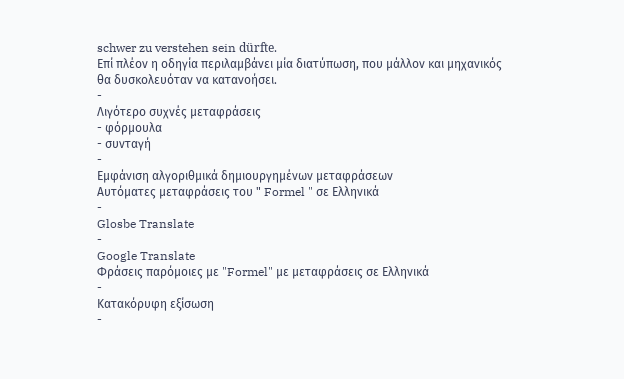schwer zu verstehen sein dürfte.
Επί πλέον η οδηγία περιλαμβάνει μία διατύπωση, που μάλλον και μηχανικός θα δυσκολευόταν να κατανοήσει.
-
Λιγότερο συχνές μεταφράσεις
- φόρμουλα
- συνταγή
-
Εμφάνιση αλγοριθμικά δημιουργημένων μεταφράσεων
Αυτόματες μεταφράσεις του " Formel " σε Ελληνικά
-
Glosbe Translate
-
Google Translate
Φράσεις παρόμοιες με "Formel" με μεταφράσεις σε Ελληνικά
-
Κατακόρυφη εξίσωση
-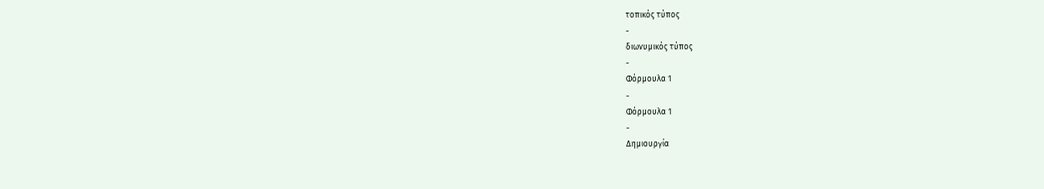τοπικός τύπος
-
διωνυμικός τύπος
-
Φόρμουλα 1
-
Φόρμουλα 1
-
Δημιουργία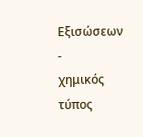Εξισώσεων
-
χημικός τύπος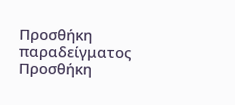Προσθήκη παραδείγματος
Προσθήκη